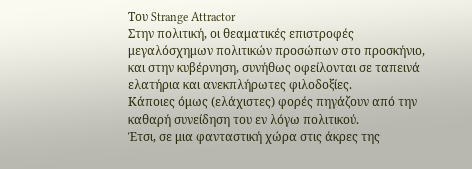Του Strange Attractor
Στην πολιτική, οι θεαματικές επιστροφές μεγαλόσχημων πολιτικών προσώπων στο προσκήνιο, και στην κυβέρνηση, συνήθως οφείλονται σε ταπεινά ελατήρια και ανεκπλήρωτες φιλοδοξίες.
Κάποιες όμως (ελάχιστες) φορές πηγάζουν από την καθαρή συνείδηση του εν λόγω πολιτικού.
Έτσι, σε μια φανταστική χώρα στις άκρες της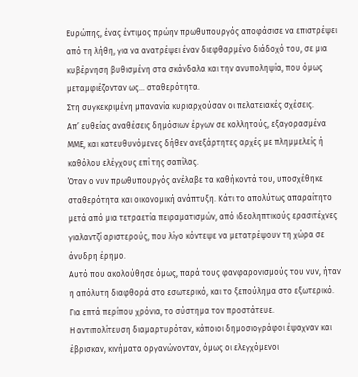Ευρώπης, ένας έντιμος πρώην πρωθυπουργός αποφάσισε να επιστρέψει από τη λήθη, για να ανατρέψει έναν διεφθαρμένο διάδοχό του, σε μια κυβέρνηση βυθισμένη στα σκάνδαλα και την ανυποληψία, που όμως μεταμφιέζονταν ως… σταθερότητα.
Στη συγκεκριμένη μπανανία κυριαρχούσαν οι πελατειακές σχέσεις.
Απ’ ευθείας αναθέσεις δημόσιων έργων σε κολλητούς, εξαγορασμένα ΜΜΕ, και κατευθυνόμενες δήθεν ανεξάρτητες αρχές με πλημμελείς ή καθόλου ελέγχους επί της σαπίλας.
Όταν ο νυν πρωθυπουργός ανέλαβε τα καθήκοντά του, υποσχέθηκε σταθερότητα και οικονομική ανάπτυξη. Κάτι το απολύτως απαραίτητο μετά από μια τετραετία πειραματισμών, από ιδεοληπτικούς ερασιτέχνες γιαλαντζί αριστερούς, που λίγο κόντεψε να μετατρέψουν τη χώρα σε άνυδρη έρημο.
Αυτό που ακολούθησε όμως, παρά τους φανφαρονισμούς του νυν, ήταν η απόλυτη διαφθορά στο εσωτερικό, και το ξεπούλημα στο εξωτερικό.
Για επτά περίπου χρόνια, το σύστημα τον προστάτευε.
Η αντιπολίτευση διαμαρτυρόταν, κάποιοι δημοσιογράφοι έψαχναν και έβρισκαν, κινήματα οργανώνονταν, όμως οι ελεγχόμενοι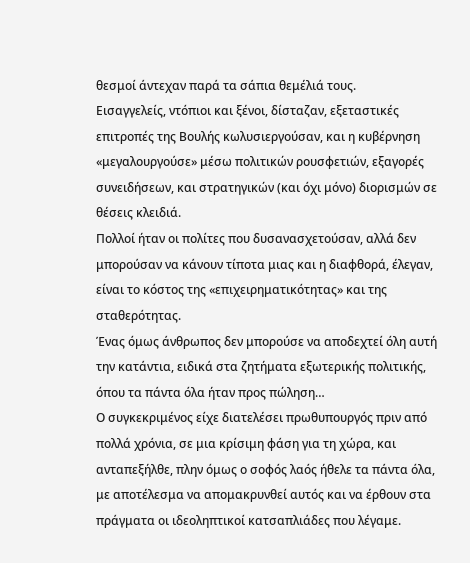θεσμοί άντεχαν παρά τα σάπια θεμέλιά τους.
Εισαγγελείς, ντόπιοι και ξένοι, δίσταζαν, εξεταστικές επιτροπές της Βουλής κωλυσιεργούσαν, και η κυβέρνηση «μεγαλουργούσε» μέσω πολιτικών ρουσφετιών, εξαγορές συνειδήσεων, και στρατηγικών (και όχι μόνο) διορισμών σε θέσεις κλειδιά.
Πολλοί ήταν οι πολίτες που δυσανασχετούσαν, αλλά δεν μπορούσαν να κάνουν τίποτα μιας και η διαφθορά, έλεγαν, είναι το κόστος της «επιχειρηματικότητας» και της σταθερότητας.
Ένας όμως άνθρωπος δεν μπορούσε να αποδεχτεί όλη αυτή την κατάντια, ειδικά στα ζητήματα εξωτερικής πολιτικής, όπου τα πάντα όλα ήταν προς πώληση…
Ο συγκεκριμένος είχε διατελέσει πρωθυπουργός πριν από πολλά χρόνια, σε μια κρίσιμη φάση για τη χώρα, και ανταπεξήλθε, πλην όμως ο σοφός λαός ήθελε τα πάντα όλα, με αποτέλεσμα να απομακρυνθεί αυτός και να έρθουν στα πράγματα οι ιδεοληπτικοί κατσαπλιάδες που λέγαμε.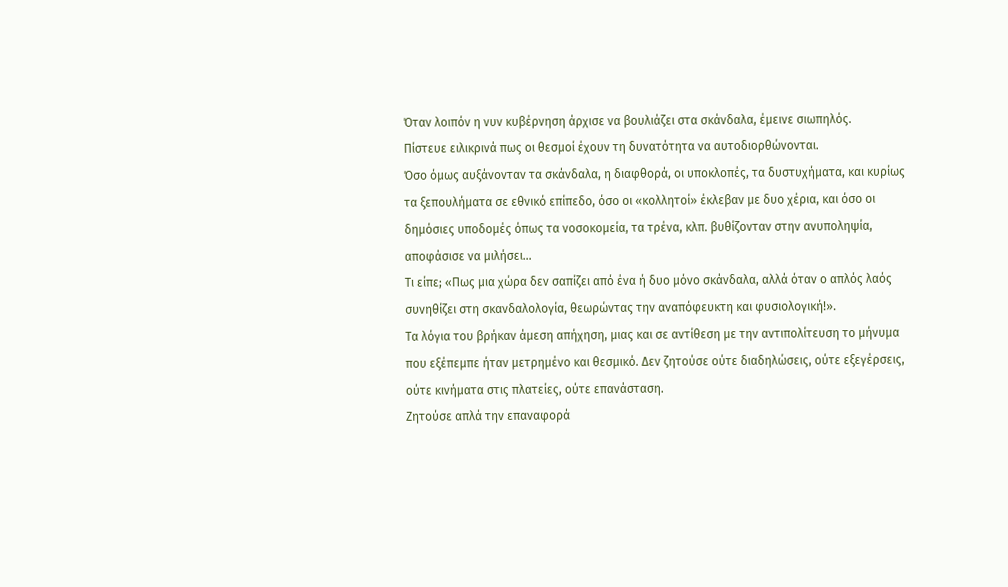Όταν λοιπόν η νυν κυβέρνηση άρχισε να βουλιάζει στα σκάνδαλα, έμεινε σιωπηλός.
Πίστευε ειλικρινά πως οι θεσμοί έχουν τη δυνατότητα να αυτοδιορθώνονται.
Όσο όμως αυξάνονταν τα σκάνδαλα, η διαφθορά, οι υποκλοπές, τα δυστυχήματα, και κυρίως τα ξεπουλήματα σε εθνικό επίπεδο, όσο οι «κολλητοί» έκλεβαν με δυο χέρια, και όσο οι δημόσιες υποδομές όπως τα νοσοκομεία, τα τρένα, κλπ. βυθίζονταν στην ανυποληψία, αποφάσισε να μιλήσει…
Τι είπε; «Πως μια χώρα δεν σαπίζει από ένα ή δυο μόνο σκάνδαλα, αλλά όταν ο απλός λαός συνηθίζει στη σκανδαλολογία, θεωρώντας την αναπόφευκτη και φυσιολογική!».
Τα λόγια του βρήκαν άμεση απήχηση, μιας και σε αντίθεση με την αντιπολίτευση το μήνυμα που εξέπεμπε ήταν μετρημένο και θεσμικό. Δεν ζητούσε ούτε διαδηλώσεις, ούτε εξεγέρσεις, ούτε κινήματα στις πλατείες, ούτε επανάσταση.
Ζητούσε απλά την επαναφορά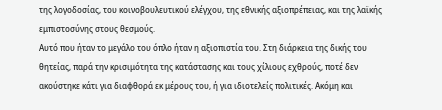της λογοδοσίας, του κοινοβουλευτικού ελέγχου, της εθνικής αξιοπρέπειας, και της λαϊκής εμπιστοσύνης στους θεσμούς.
Αυτό που ήταν το μεγάλο του όπλο ήταν η αξιοπιστία του. Στη διάρκεια της δικής του θητείας, παρά την κρισιμότητα της κατάστασης και τους χίλιους εχθρούς, ποτέ δεν ακούστηκε κάτι για διαφθορά εκ μέρους του, ή για ιδιοτελείς πολιτικές. Ακόμη και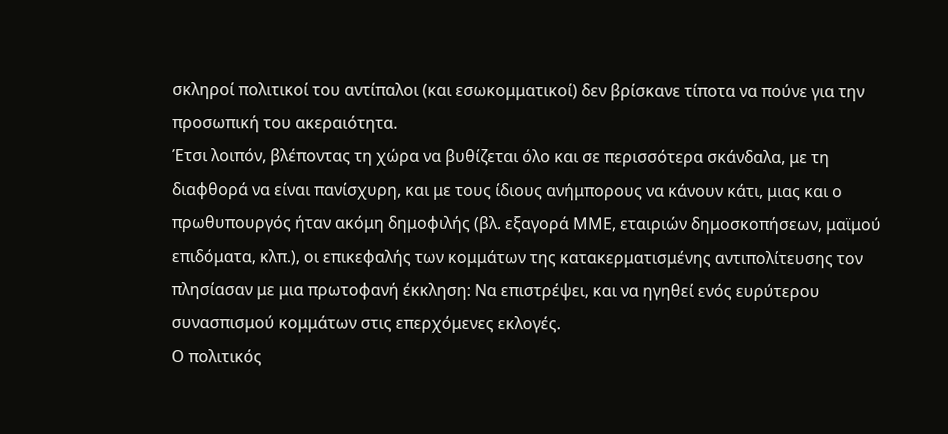σκληροί πολιτικοί του αντίπαλοι (και εσωκομματικοί) δεν βρίσκανε τίποτα να πούνε για την προσωπική του ακεραιότητα.
Έτσι λοιπόν, βλέποντας τη χώρα να βυθίζεται όλο και σε περισσότερα σκάνδαλα, με τη διαφθορά να είναι πανίσχυρη, και με τους ίδιους ανήμπορους να κάνουν κάτι, μιας και ο πρωθυπουργός ήταν ακόμη δημοφιλής (βλ. εξαγορά ΜΜΕ, εταιριών δημοσκοπήσεων, μαϊμού επιδόματα, κλπ.), οι επικεφαλής των κομμάτων της κατακερματισμένης αντιπολίτευσης τον πλησίασαν με μια πρωτοφανή έκκληση: Να επιστρέψει, και να ηγηθεί ενός ευρύτερου συνασπισμού κομμάτων στις επερχόμενες εκλογές.
Ο πολιτικός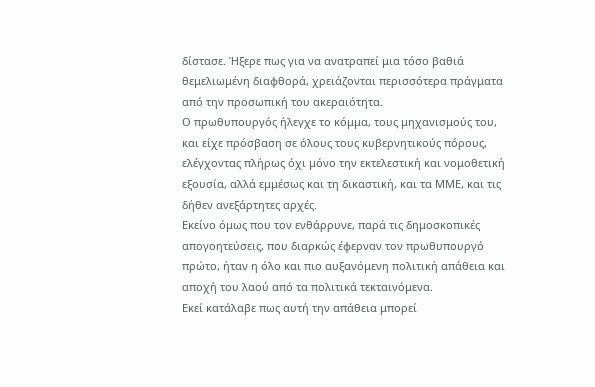δίστασε. Ήξερε πως για να ανατραπεί μια τόσο βαθιά θεμελιωμένη διαφθορά, χρειάζονται περισσότερα πράγματα από την προσωπική του ακεραιότητα.
Ο πρωθυπουργός ήλεγχε το κόμμα, τους μηχανισμούς του, και είχε πρόσβαση σε όλους τους κυβερνητικούς πόρους, ελέγχοντας πλήρως όχι μόνο την εκτελεστική και νομοθετική εξουσία, αλλά εμμέσως και τη δικαστική, και τα ΜΜΕ, και τις δήθεν ανεξάρτητες αρχές.
Εκείνο όμως που τον ενθάρρυνε, παρά τις δημοσκοπικές απογοητεύσεις, που διαρκώς έφερναν τον πρωθυπουργό πρώτο, ήταν η όλο και πιο αυξανόμενη πολιτική απάθεια και αποχή του λαού από τα πολιτικά τεκταινόμενα.
Εκεί κατάλαβε πως αυτή την απάθεια μπορεί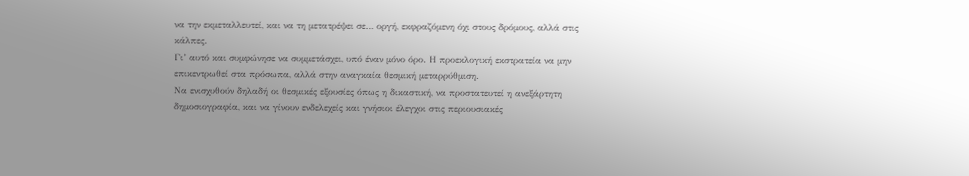να την εκμεταλλευτεί, και να τη μετατρέψει σε… οργή, εκφραζόμενη όχι στους δρόμους, αλλά στις κάλπες.
Γι’ αυτό και συμφώνησε να συμμετάσχει, υπό έναν μόνο όρο. Η προεκλογική εκστρατεία να μην επικεντρωθεί στα πρόσωπα, αλλά στην αναγκαία θεσμική μεταρρύθμιση.
Να ενισχυθούν δηλαδή οι θεσμικές εξουσίες όπως η δικαστική, να προστατευτεί η ανεξάρτητη δημοσιογραφία, και να γίνουν ενδελεχείς και γνήσιοι έλεγχοι στις περιουσιακές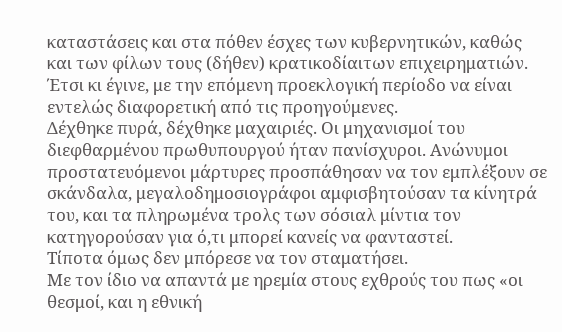καταστάσεις και στα πόθεν έσχες των κυβερνητικών, καθώς και των φίλων τους (δήθεν) κρατικοδίαιτων επιχειρηματιών.
Έτσι κι έγινε, με την επόμενη προεκλογική περίοδο να είναι εντελώς διαφορετική από τις προηγούμενες.
Δέχθηκε πυρά, δέχθηκε μαχαιριές. Οι μηχανισμοί του διεφθαρμένου πρωθυπουργού ήταν πανίσχυροι. Ανώνυμοι προστατευόμενοι μάρτυρες προσπάθησαν να τον εμπλέξουν σε σκάνδαλα, μεγαλοδημοσιογράφοι αμφισβητούσαν τα κίνητρά του, και τα πληρωμένα τρολς των σόσιαλ μίντια τον κατηγορούσαν για ό,τι μπορεί κανείς να φανταστεί.
Τίποτα όμως δεν μπόρεσε να τον σταματήσει.
Με τον ίδιο να απαντά με ηρεμία στους εχθρούς του πως «οι θεσμοί, και η εθνική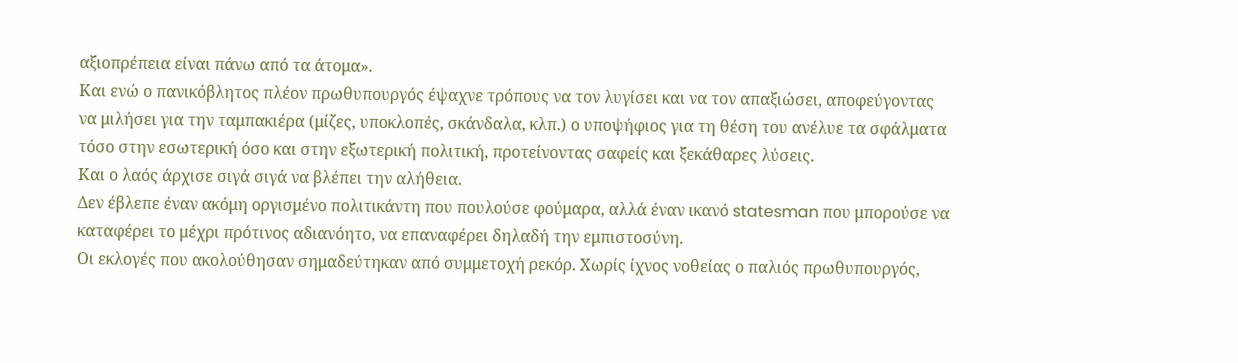αξιοπρέπεια είναι πάνω από τα άτομα».
Και ενώ ο πανικόβλητος πλέον πρωθυπουργός έψαχνε τρόπους να τον λυγίσει και να τον απαξιώσει, αποφεύγοντας να μιλήσει για την ταμπακιέρα (μίζες, υποκλοπές, σκάνδαλα, κλπ.) ο υποψήφιος για τη θέση του ανέλυε τα σφάλματα τόσο στην εσωτερική όσο και στην εξωτερική πολιτική, προτείνοντας σαφείς και ξεκάθαρες λύσεις.
Και ο λαός άρχισε σιγά σιγά να βλέπει την αλήθεια.
Δεν έβλεπε έναν ακόμη οργισμένο πολιτικάντη που πουλούσε φούμαρα, αλλά έναν ικανό statesman που μπορούσε να καταφέρει το μέχρι πρότινος αδιανόητο, να επαναφέρει δηλαδή την εμπιστοσύνη.
Οι εκλογές που ακολούθησαν σημαδεύτηκαν από συμμετοχή ρεκόρ. Χωρίς ίχνος νοθείας ο παλιός πρωθυπουργός,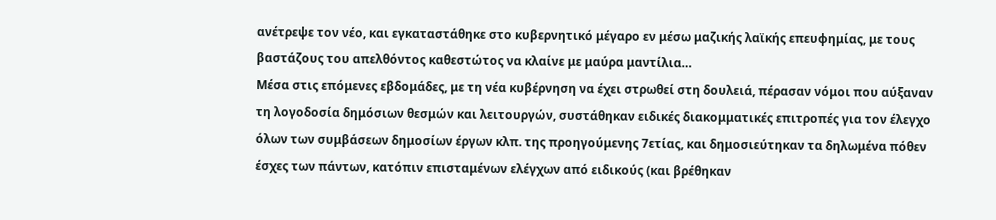ανέτρεψε τον νέο, και εγκαταστάθηκε στο κυβερνητικό μέγαρο εν μέσω μαζικής λαϊκής επευφημίας, με τους βαστάζους του απελθόντος καθεστώτος να κλαίνε με μαύρα μαντίλια…
Μέσα στις επόμενες εβδομάδες, με τη νέα κυβέρνηση να έχει στρωθεί στη δουλειά, πέρασαν νόμοι που αύξαναν τη λογοδοσία δημόσιων θεσμών και λειτουργών, συστάθηκαν ειδικές διακομματικές επιτροπές για τον έλεγχο όλων των συμβάσεων δημοσίων έργων κλπ. της προηγούμενης 7ετίας, και δημοσιεύτηκαν τα δηλωμένα πόθεν έσχες των πάντων, κατόπιν επισταμένων ελέγχων από ειδικούς (και βρέθηκαν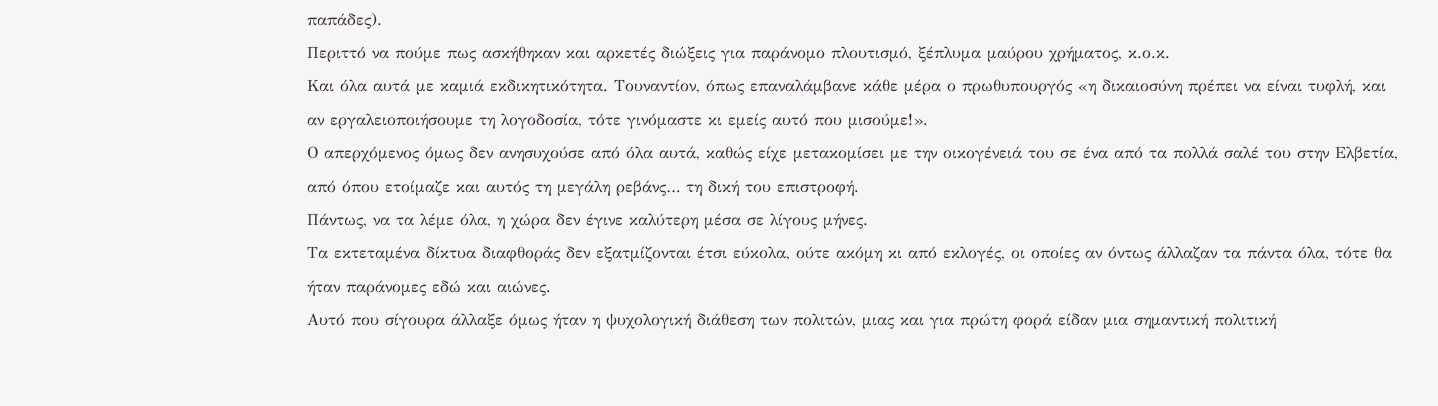παπάδες).
Περιττό να πούμε πως ασκήθηκαν και αρκετές διώξεις για παράνομο πλουτισμό, ξέπλυμα μαύρου χρήματος, κ.ο.κ.
Και όλα αυτά με καμιά εκδικητικότητα. Τουναντίον, όπως επαναλάμβανε κάθε μέρα ο πρωθυπουργός «η δικαιοσύνη πρέπει να είναι τυφλή, και αν εργαλειοποιήσουμε τη λογοδοσία, τότε γινόμαστε κι εμείς αυτό που μισούμε!».
Ο απερχόμενος όμως δεν ανησυχούσε από όλα αυτά, καθώς είχε μετακομίσει με την οικογένειά του σε ένα από τα πολλά σαλέ του στην Ελβετία, από όπου ετοίμαζε και αυτός τη μεγάλη ρεβάνς… τη δική του επιστροφή.
Πάντως, να τα λέμε όλα, η χώρα δεν έγινε καλύτερη μέσα σε λίγους μήνες.
Τα εκτεταμένα δίκτυα διαφθοράς δεν εξατμίζονται έτσι εύκολα, ούτε ακόμη κι από εκλογές, οι οποίες αν όντως άλλαζαν τα πάντα όλα, τότε θα ήταν παράνομες εδώ και αιώνες.
Αυτό που σίγουρα άλλαξε όμως ήταν η ψυχολογική διάθεση των πολιτών, μιας και για πρώτη φορά είδαν μια σημαντική πολιτική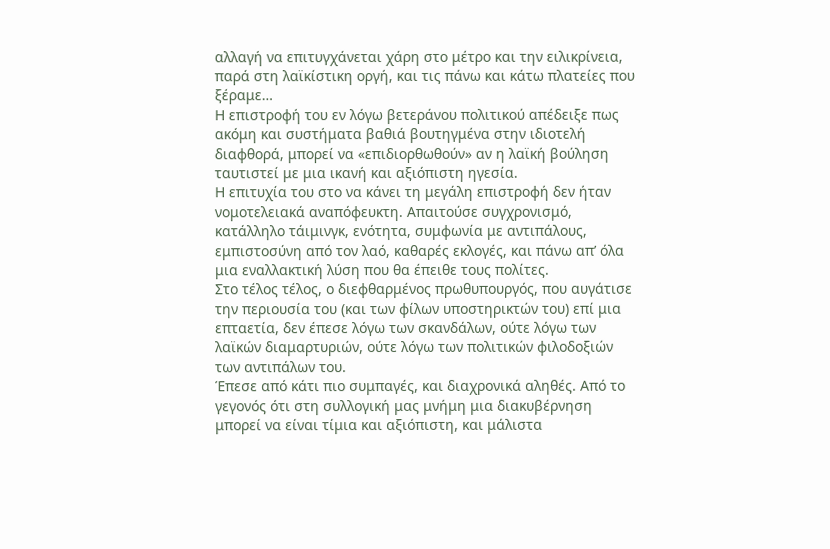αλλαγή να επιτυγχάνεται χάρη στο μέτρο και την ειλικρίνεια, παρά στη λαϊκίστικη οργή, και τις πάνω και κάτω πλατείες που ξέραμε…
Η επιστροφή του εν λόγω βετεράνου πολιτικού απέδειξε πως ακόμη και συστήματα βαθιά βουτηγμένα στην ιδιοτελή διαφθορά, μπορεί να «επιδιορθωθούν» αν η λαϊκή βούληση ταυτιστεί με μια ικανή και αξιόπιστη ηγεσία.
Η επιτυχία του στο να κάνει τη μεγάλη επιστροφή δεν ήταν νομοτελειακά αναπόφευκτη. Απαιτούσε συγχρονισμό, κατάλληλο τάιμινγκ, ενότητα, συμφωνία με αντιπάλους, εμπιστοσύνη από τον λαό, καθαρές εκλογές, και πάνω απ’ όλα μια εναλλακτική λύση που θα έπειθε τους πολίτες.
Στο τέλος τέλος, ο διεφθαρμένος πρωθυπουργός, που αυγάτισε την περιουσία του (και των φίλων υποστηρικτών του) επί μια επταετία, δεν έπεσε λόγω των σκανδάλων, ούτε λόγω των λαϊκών διαμαρτυριών, ούτε λόγω των πολιτικών φιλοδοξιών των αντιπάλων του.
Έπεσε από κάτι πιο συμπαγές, και διαχρονικά αληθές. Από το γεγονός ότι στη συλλογική μας μνήμη μια διακυβέρνηση μπορεί να είναι τίμια και αξιόπιστη, και μάλιστα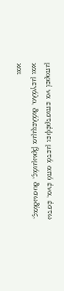μπορεί να επιστρέψει μετά από ένα, έστω και μεγάλο, διάλειμμα βρωμιάς, δυσωδίας, και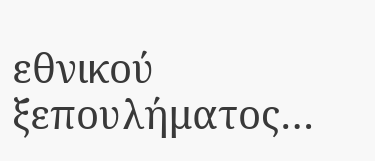εθνικού ξεπουλήματος…